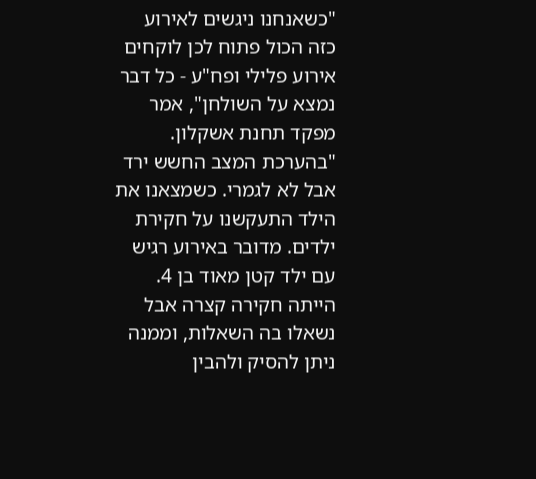"כשאנחנו ניגשים לאירוע כזה הכול פתוח לכן לוקחים אירוע פלילי ופח"ע - כל דבר נמצא על השולחן", אמר מפקד תחנת אשקלון. "בהערכת המצב החשש ירד אבל לא לגמרי. כשמצאנו את הילד התעקשנו על חקירת ילדים. מדובר באירוע רגיש עם ילד קטן מאוד בן 4. הייתה חקירה קצרה אבל נשאלו בה השאלות, וממנה ניתן להסיק ולהבין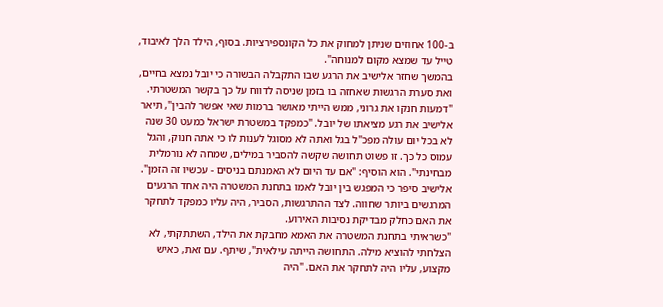ב-100 אחוזים שניתן למחוק את כל הקונספירציות. בסוף, הילד הלך לאיבוד, טייל עד שמצא מקום למנוחה".
בהמשך שחזר אלישיב את הרגע שבו התקבלה הבשורה כי יובל נמצא בחיים, ואת סערת הרגשות שאחזה בו בזמן שניסה לדווח על כך בקשר המשטרתי.
"דמעות חנקו את גרוני, ממש הייתי מאושר ברמות שאי אפשר להבין", תיאר אלישיב את רגע מציאתו של יובל. "כמפקד במשטרת ישראל כמעט 30 שנה לא בכל יום עולה מפכ"ל בגל ואתה לא מסוגל לענות לו כי אתה חנוק, והגל עמוס כל כך. זו פשוט תחושה שקשה להסביר במילים, שמחה לא נורמלית מבחינתי". הוא הוסיף: "אם עד היום לא האמנתם בניסים - עכשיו זה הזמן".
אלישיב סיפר כי המפגש בין יובל לאמו בתחנת המשטרה היה אחד הרגעים המרגשים ביותר שחווה. לצד ההתרגשות, הסביר, היה עליו כמפקד לתחקר את האם כחלק מבדיקת נסיבות האירוע.
"כשראיתי בתחנת המשטרה את האמא מחבקת את הילד, השתתקתי, לא הצלחתי להוציא מילה. התחושה הייתה עילאית", שיתף. עם זאת, כאיש מקצוע, עליו היה לתחקר את האם. "היה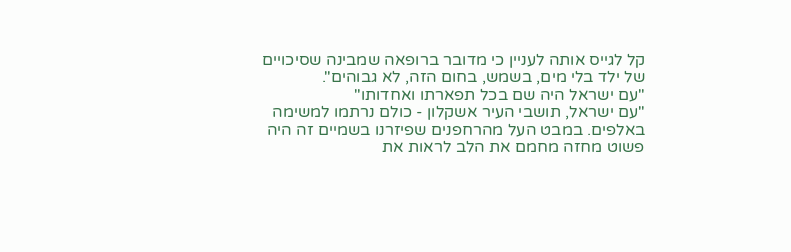קל לגייס אותה לעניין כי מדובר ברופאה שמבינה שסיכויים של ילד בלי מים, בשמש, בחום הזה, לא גבוהים".
"עם ישראל היה שם בכל תפארתו ואחדותו"
"עם ישראל, תושבי העיר אשקלון - כולם נרתמו למשימה באלפים. במבט העל מהרחפנים שפיזרנו בשמיים זה היה פשוט מחזה מחמם את הלב לראות את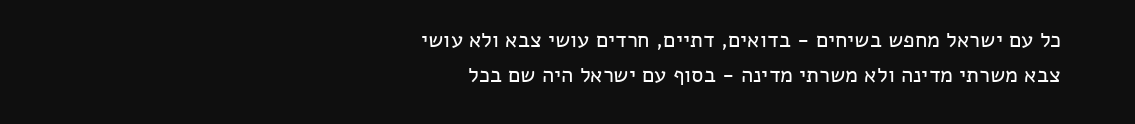כל עם ישראל מחפש בשיחים - בדואים, דתיים, חרדים עושי צבא ולא עושי צבא משרתי מדינה ולא משרתי מדינה - בסוף עם ישראל היה שם בכל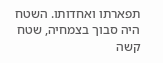תפארתו ואחדותו. השטח היה סבוך בצמחיה, שטח קשה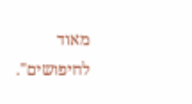מאוד לחיפושים".